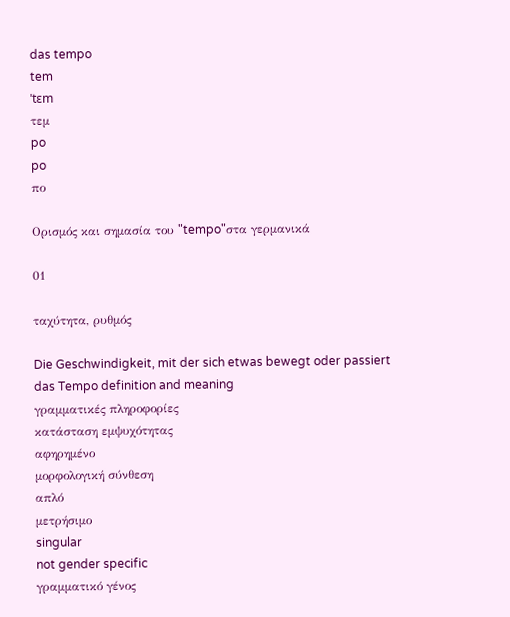das tempo
tem
ˈtɛm
τεμ
po
po
πο

Ορισμός και σημασία του "tempo"στα γερμανικά

01

ταχύτητα, ρυθμός

Die Geschwindigkeit, mit der sich etwas bewegt oder passiert
das Tempo definition and meaning
γραμματικές πληροφορίες
κατάσταση εμψυχότητας
αφηρημένο
μορφολογική σύνθεση
απλό
μετρήσιμο
singular
not gender specific
γραμματικό γένος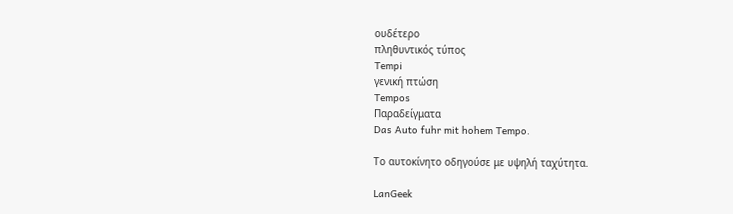ουδέτερο
πληθυντικός τύπος
Tempi
γενική πτώση
Tempos
Παραδείγματα
Das Auto fuhr mit hohem Tempo.

Το αυτοκίνητο οδηγούσε με υψηλή ταχύτητα.

LanGeek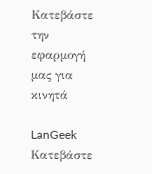Κατεβάστε την εφαρμογή μας για κινητά

LanGeek
Κατεβάστε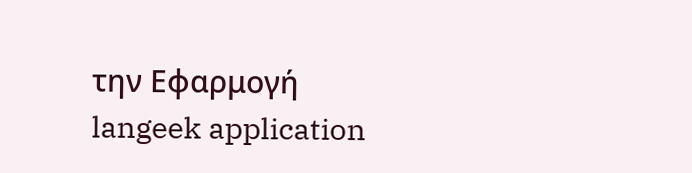την Εφαρμογή
langeek application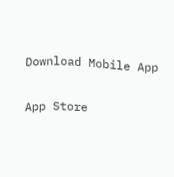Download Mobile App

App Store